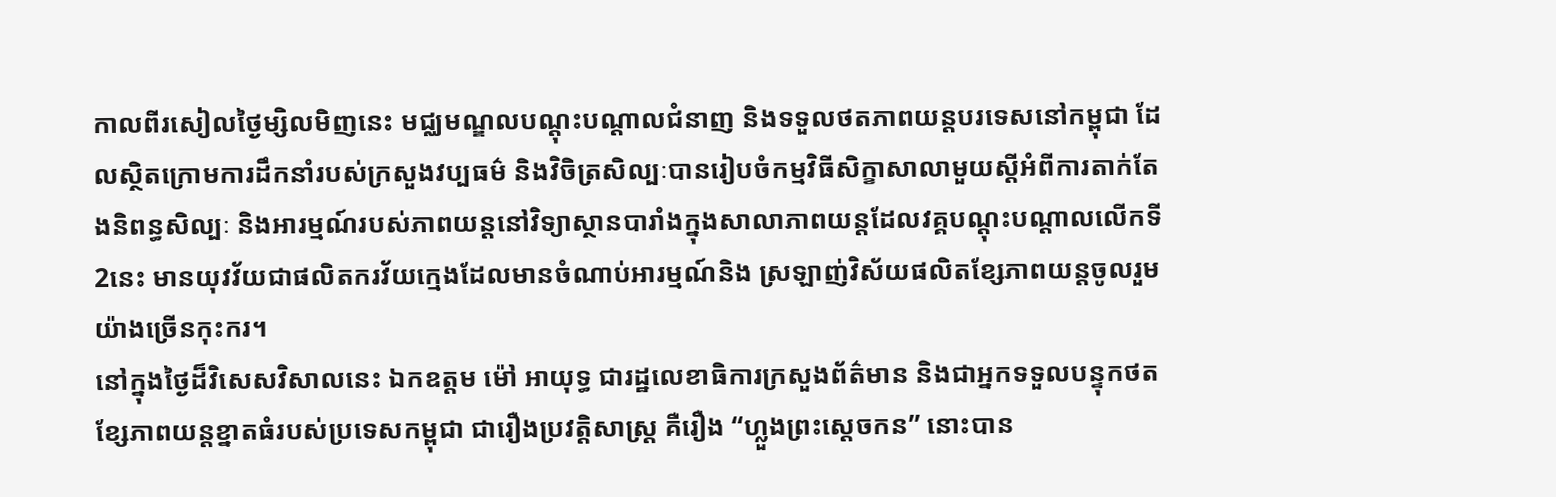កាលពីរសៀលថ្ងៃម្សិលមិញនេះ មជ្ឈមណ្ឌលបណ្តុះបណ្តាលជំនាញ និងទទួលថតភាពយន្តបរទេសនៅកម្ពុជា ដែលស្ថិតក្រោមការដឹកនាំរបស់ក្រសួងវប្បធម៌ និងវិចិត្រសិល្បៈបានរៀបចំកម្មវិធីសិក្ខាសាលាមួយស្ដីអំពីការតាក់តែងនិពន្ធសិល្បៈ និងអារម្មណ៍របស់ភាពយន្ដនៅវិទ្យាស្ថានបារាំងក្នុងសាលាភាពយន្ដដែលវគ្គបណ្ដុះបណ្ដាលលើកទី2នេះ មានយុវវ័យជាផលិតករវ័យក្មេងដែលមានចំណាប់អារម្មណ៍និង ស្រឡាញ់វិស័យផលិតខ្សែភាពយន្ដចូលរួមយ៉ាងច្រើនកុះករ។
នៅក្នុងថ្ងៃដ៏វិសេសវិសាលនេះ ឯកឧត្តម ម៉ៅ អាយុទ្ធ ជារដ្ឋលេខាធិការក្រសួងព័ត៌មាន និងជាអ្នកទទួលបន្ទុកថតខ្សែភាពយន្ដខ្នាតធំរបស់ប្រទេសកម្ពុជា ជារឿងប្រវត្តិសាស្ត្រ គឺរឿង “ហ្លួងព្រះស្ដេចកន” នោះបាន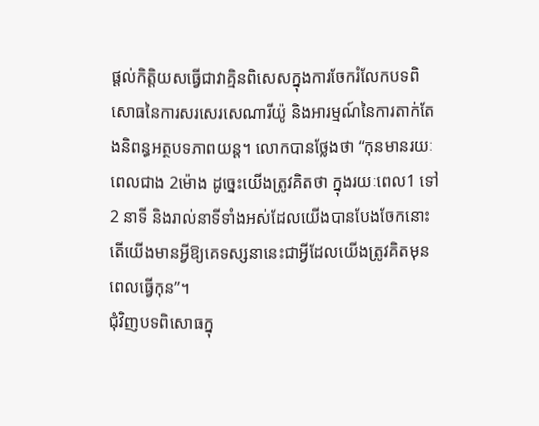ផ្ដល់កិត្តិយសធ្វើជាវាគ្មិនពិសេសក្នុងការចែករំលែកបទពិសោធនៃការសរសេរសេណារីយ៉ូ និងអារម្មណ៍នៃការតាក់តែងនិពន្ធអត្ថបទភាពយន្ដ។ លោកបានថ្លែងថា “កុនមានរយៈពេលជាង 2ម៉ោង ដូច្នេះយើងត្រូវគិតថា ក្នុងរយៈពេល1 ទៅ 2 នាទី និងរាល់នាទីទាំងអស់ដែលយើងបានបែងចែកនោះ តើយើងមានអ្វីឱ្យគេទស្សនានេះជាអ្វីដែលយើងត្រូវគិតមុនពេលធ្វើកុន”។
ជុំវិញបទពិសោធក្នុ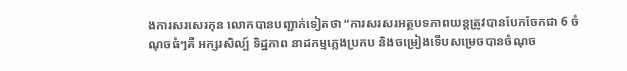ងការសរសេរកុន លោកបានបញ្ជាក់ទៀតថា “ការសរសរអត្ថបទភាពយន្ដត្រូវបានបែកចែកជា 6 ចំណុចធំៗគឺ អក្សរសិល្ប៍ ទិដ្ឋភាព នាដកម្មភ្លេងប្រកប និងចម្រៀងទើបសម្រេចបានចំណុច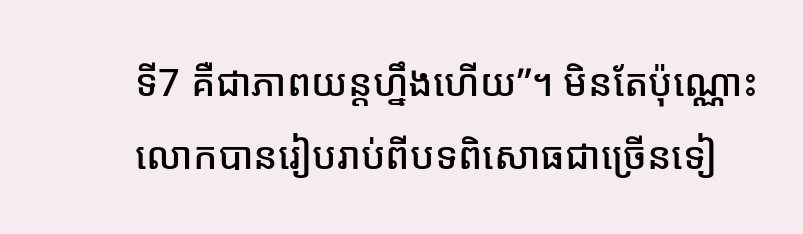ទី7 គឺជាភាពយន្ដហ្នឹងហើយ”។ មិនតែប៉ុណ្ណោះលោកបានរៀបរាប់ពីបទពិសោធជាច្រើនទៀ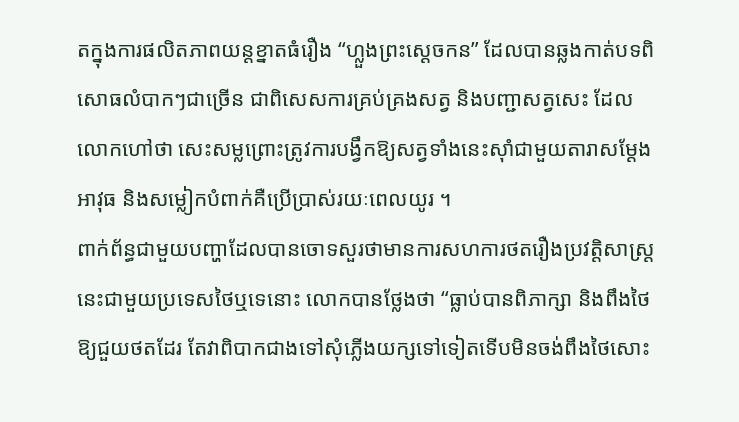តក្នុងការផលិតភាពយន្តខ្នាតធំរឿង “ហ្លួងព្រះស្ដេចកន” ដែលបានឆ្លងកាត់បទពិសោធលំបាកៗជាច្រើន ជាពិសេសការគ្រប់គ្រងសត្វ និងបញ្ជាសត្វសេះ ដែលលោកហៅថា សេះសម្លព្រោះត្រូវការបង្វឹកឱ្យសត្វទាំងនេះស៊ាំជាមួយតារាសម្ដែង អាវុធ និងសម្លៀកបំពាក់គឺប្រើប្រាស់រយៈពេលយូរ ។
ពាក់ព័ន្ធជាមួយបញ្ហាដែលបានចោទសួរថាមានការសហការថតរឿងប្រវត្តិសាស្ដ្រនេះជាមួយប្រទេសថៃឬទេនោះ លោកបានថ្លែងថា “ធ្លាប់បានពិភាក្សា និងពឹងថៃឱ្យជួយថតដែរ តែវាពិបាកជាងទៅសុំភ្លើងយក្សទៅទៀតទើបមិនចង់ពឹងថៃសោះ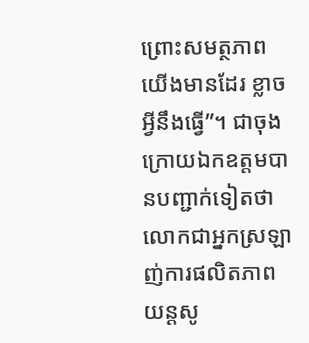ព្រោះសមត្ថភាពយើងមានដែរ ខ្លាចអ្វីនឹងធ្វើ”។ ជាចុងក្រោយឯកឧត្តមបានបញ្ជាក់ទៀតថា លោកជាអ្នកស្រឡាញ់ការផលិតភាពយន្ដសូ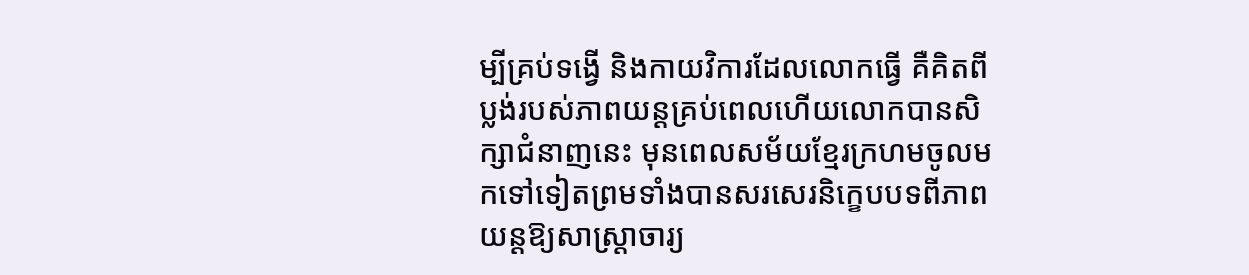ម្បីគ្រប់ទង្វើ និងកាយវិការដែលលោកធ្វើ គឺគិតពីប្លង់របស់ភាពយន្ដគ្រប់ពេលហើយលោកបានសិក្សាជំនាញនេះ មុនពេលសម័យខ្មែរក្រហមចូលមកទៅទៀតព្រមទាំងបានសរសេរនិក្ខេបបទពីភាពយន្ដឱ្យសាស្ត្រាចារ្យ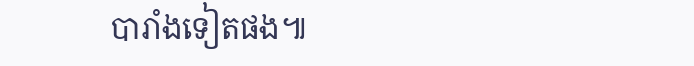បារាំងទៀតផង៕